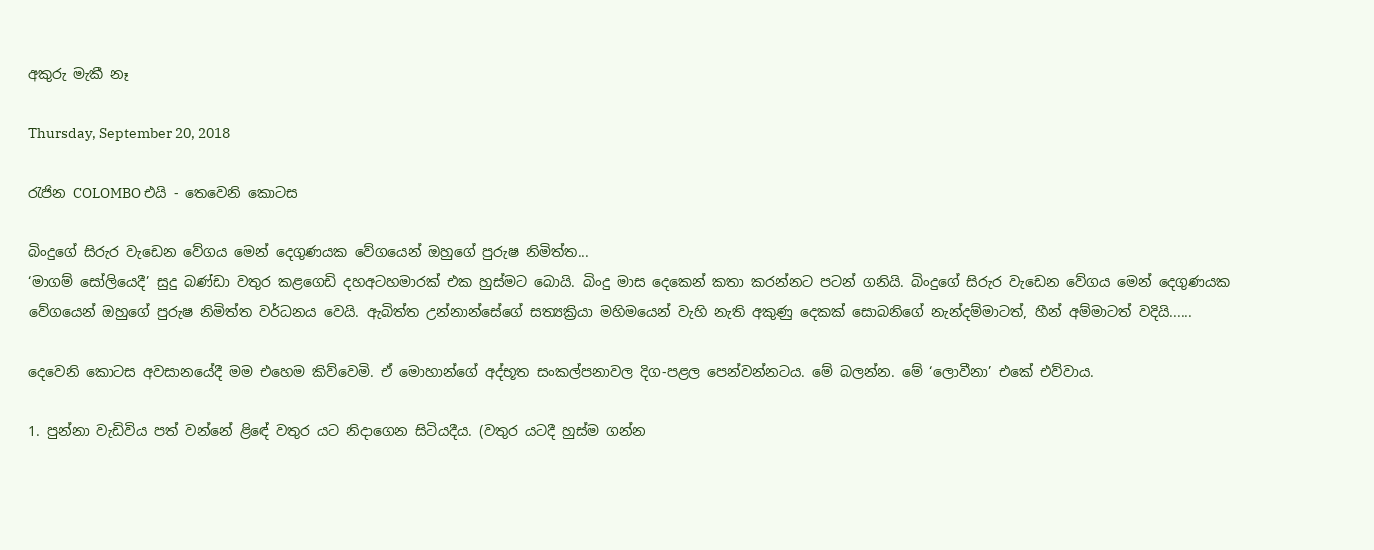අකුරු මැකී නෑ

Thursday, September 20, 2018

රැජින COLOMBO එයි - තෙවෙනි කොටස

බිංදුගේ සිරුර වැඩෙන වේගය මෙන් දෙගුණයක වේගයෙන් ඔහුගේ පුරුෂ නිමිත්ත...
‘මාගම් සෝලියෙදී’ සුදු බණ්ඩා වතුර කළගෙඩි දහඅටහමාරක් එක හුස්මට බොයි. බිංදු මාස දෙකෙන් කතා කරන්නට පටන් ගනියි. බිංදුගේ සිරුර වැඩෙන වේගය මෙන් දෙගුණයක වේගයෙන් ඔහුගේ පුරුෂ නිමිත්ත වර්ධනය වෙයි. ඇබිත්ත උන්නාන්සේගේ සත්‍යක්‍රියා මහිමයෙන් වැහි නැති අකුණු දෙකක් සොබනිගේ නැන්දම්මාටත්, හීන් අම්මාටත් වදියි......

දෙවෙනි කොටස අවසානයේදී මම එහෙම කිව්වෙමි. ඒ මොහාන්ගේ අද්භූත සංකල්පනාවල දිග-පළල පෙන්වන්නටය. මේ බලන්න. මේ ‘ලොවීනා’ එකේ එව්වාය.

1. පුන්නා වැඩිවිය පත් වන්නේ ළිඳේ වතුර යට නිදාගෙන සිටියදීය. (වතුර යටදී හුස්ම ගන්න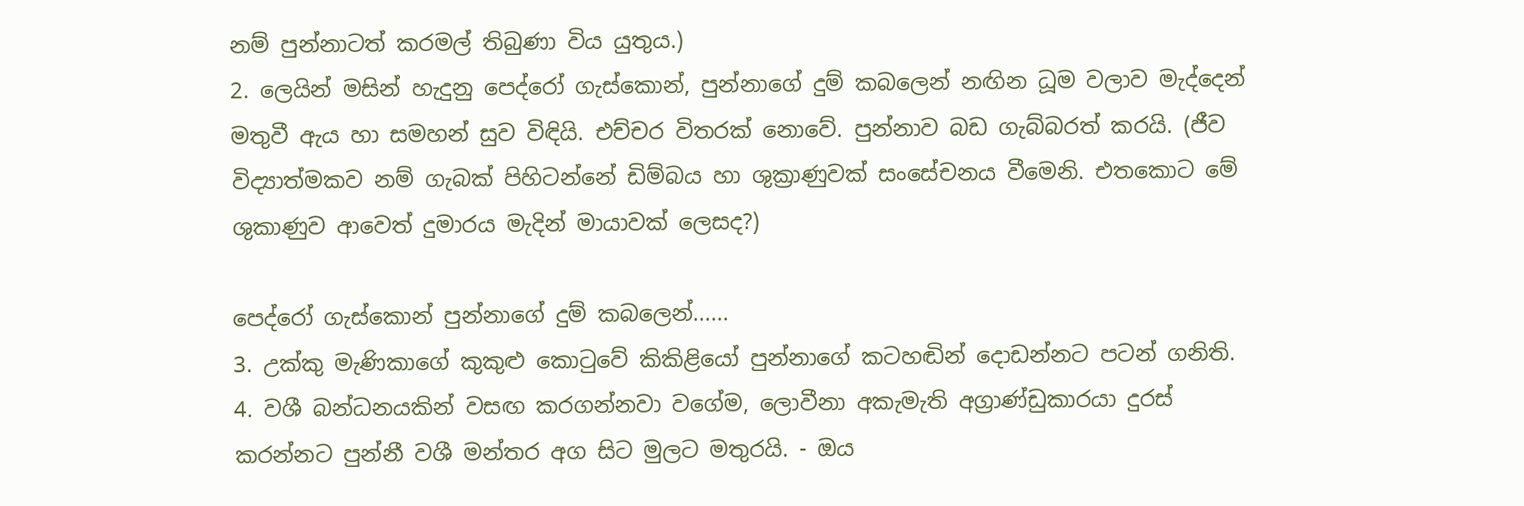නම් පුන්නාටත් කරමල් තිබුණා විය යුතුය.)
2. ලෙයින් මසින් හැදුනු පෙද්රෝ ගැස්කොන්, පුන්නාගේ දුම් කබලෙන් නඟින ධූම වලාව මැද්දෙන් මතුවී ඇය හා සමහන් සුව විඳියි. එච්චර විතරක් නොවේ. පුන්නාව බඩ ගැබ්බරත් කරයි. (ජීව විද්‍යාත්මකව නම් ගැබක් පිහිටන්නේ ඩිම්බය හා ශුක්‍රාණුවක් සංසේචනය වීමෙනි. එතකොට මේ ශුකාණුව ආවෙත් දුමාරය මැදින් මායාවක් ලෙසද?)

පෙද්රෝ ගැස්කොන් පුන්නාගේ දුම් කබලෙන්......
3. උක්කු මැණිකාගේ කුකුළු කොටුවේ කිකිළියෝ පුන්නාගේ කටහඬින් දොඩන්නට පටන් ගනිති.
4. වශී බන්ධනයකින් වසඟ කරගන්නවා වගේම, ලොවීනා අකැමැති අග්‍රාණ්ඩුකාරයා දුරස් කරන්නට පුන්නී වශී මන්තර අග සිට මුලට මතුරයි. - ඔය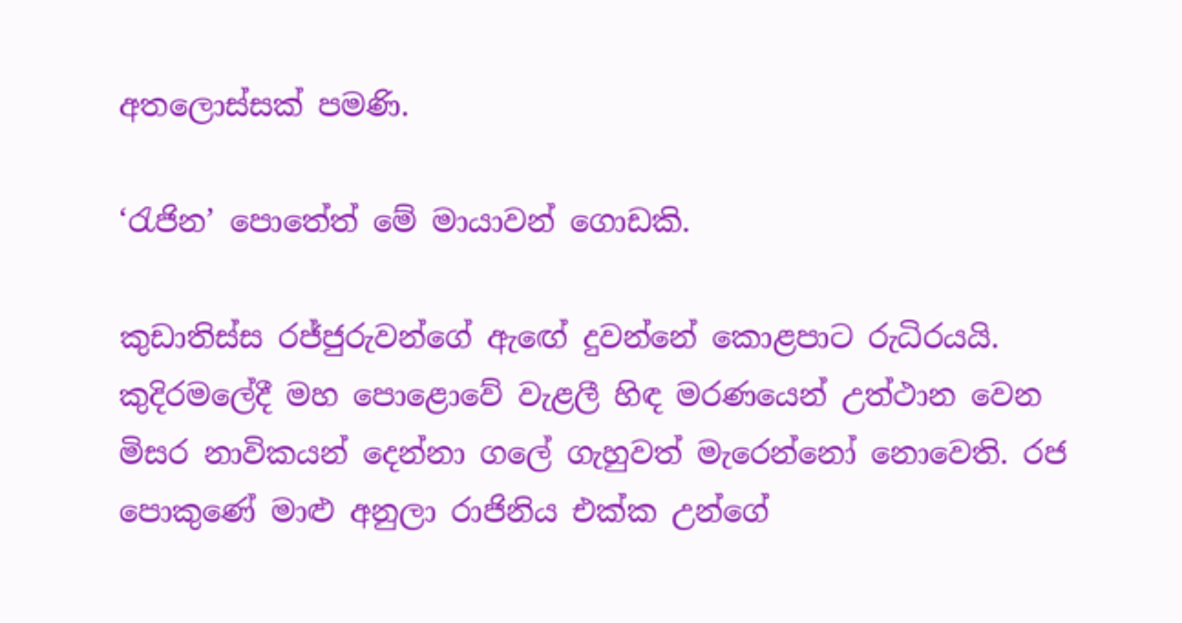අතලොස්සක් පමණි.

‘රැජින’ පොතේත් මේ මායාවන් ගොඩකි.

කුඩාතිස්ස රජ්ජුරුවන්ගේ ඇඟේ දුවන්නේ කොළපාට රුධිරයයි. කුදිරමලේදී මහ පොළොවේ වැළලී හිඳ මරණයෙන් උත්ථාන වෙන මිසර නාවිකයන් දෙන්නා ගලේ ගැහුවත් මැරෙන්නෝ නොවෙති. රජ පොකුණේ මාළු අනුලා රාජිනිය එක්ක උන්ගේ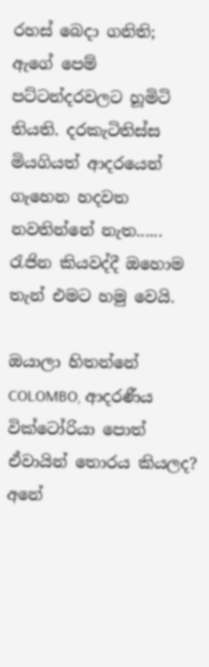රහස් බෙදා ගනිති; ඇගේ පෙම් පට්ටන්දරවලට හූමිටි තියති. දරකැටිතිස්ස මියගියත් ආදරයෙන් ගැහෙන හදවත නවතින්නේ නැත...... රැජින කියවද්දී ඔහොම තැන් එමට හමු වෙයි.

ඔයාලා හිතන්නේ COLOMBO, ආදරණීය වික්ටෝරියා පොත් ඒවායින් තොරය කියලද? අනේ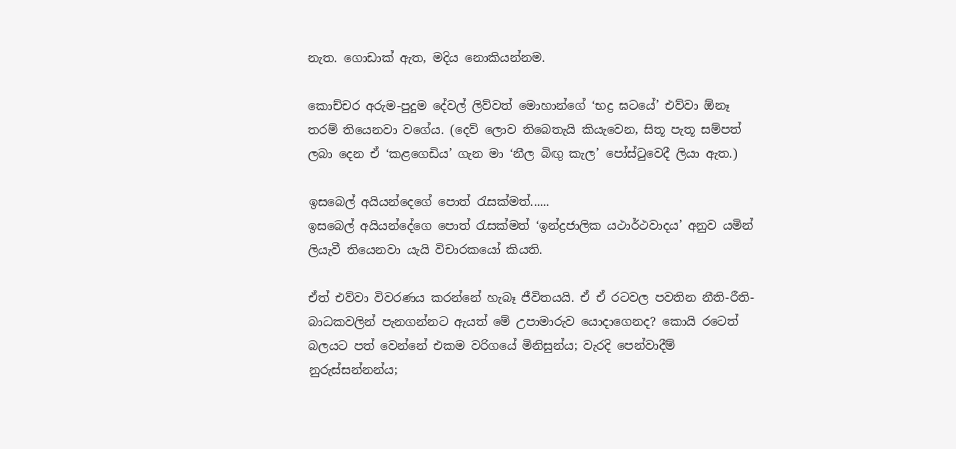නැත. ගොඩාක් ඇත, මදිය නොකියන්නම.

කොච්චර අරුම-පුදුම දේවල් ලිව්වත් මොහාන්ගේ ‘භද්‍ර ඝටයේ’ එව්වා ඕනෑ තරම් තියෙනවා වගේය. (දෙව් ලොව තිබෙතැයි කියැවෙන, සිතූ පැතූ සම්පත් ලබා දෙන ඒ ‘කළගෙඩිය’ ගැන මා ‘නීල බිඟු කැල’ පෝස්ටුවෙදී ලියා ඇත.)

ඉසබෙල් අයියන්දෙගේ පොත් රැසක්මත්......
ඉසබෙල් අයියන්දේගෙ පොත් රැසක්මත් ‘ඉන්ද්‍රජාලික යථාර්ථවාදය’ අනුව යමින් ලියැවී තියෙනවා යැයි විචාරකයෝ කියති.

ඒත් එව්වා විවරණය කරන්නේ හැබෑ ජීවිතයයි. ඒ ඒ රටවල පවතින නීති-රීති-බාධකවලින් පැනගන්නට ඇයත් මේ උපාමාරුව යොදාගෙනද? කොයි රටෙත් බලයට පත් වෙන්නේ එකම වරිගයේ මිනිසුන්ය; වැරදි පෙන්වාදීම් නුරුස්සන්නන්ය;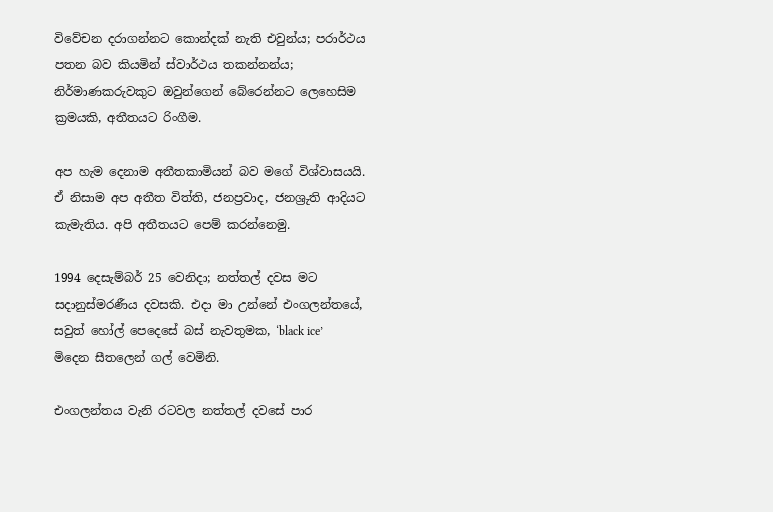විවේචන දරාගන්නට කොන්දක් නැති එවුන්ය; පරාර්ථය පතන බව කියමින් ස්වාර්ථය තකන්නන්ය; නිර්මාණකරුවකුට ඔවුන්ගෙන් බේරෙන්නට ලෙහෙසිම ක්‍රමයකි, අතීතයට රිංගීම.

අප හැම දෙනාම අතීතකාමියන් බව මගේ විශ්වාසයයි. ඒ නිසාම අප අතීත විත්ති, ජනප්‍රවාද, ජනශ්‍රුති ආදියට කැමැතිය. අපි අතීතයට පෙම් කරන්නෙමු.

1994 දෙසැම්බර් 25 වෙනිදා; නත්තල් දවස මට සදානුස්මරණීය දවසකි. එදා මා උන්නේ එංගලන්තයේ, සවුත් හෝල් පෙදෙසේ බස් නැවතුමක, ‘black ice’ මිදෙන සීතලෙන් ගල් වෙමිනි.

එංගලන්තය වැනි රටවල නත්තල් දවසේ පාර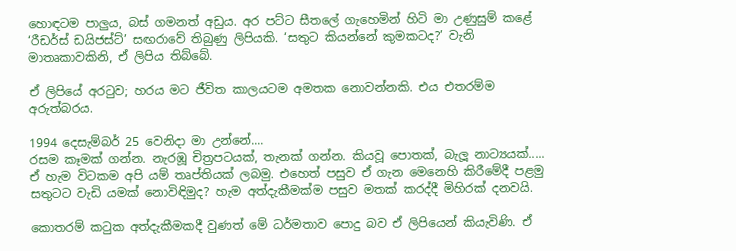හොඳටම පාලුය, බස් ගමනත් අඩුය. අර පට්ට සීතලේ ගැහෙමින් හිටි මා උණුසුම් කළේ ‘රීඩර්ස් ඩයිජස්ට්’ සඟරාවේ තිබුණු ලිපියකි. ‘සතුට කියන්නේ කුමකටද?’ වැනි මාතෘකාවකිනි, ඒ ලිපිය තිබ්බේ.

ඒ ලිපියේ අරටුව; හරය මට ජීවිත කාලයටම අමතක නොවන්නකි. එය එතරම්ම අරුත්බරය.

1994 දෙසැම්බර් 25 වෙනිදා මා උන්නේ....
රසම කෑමක් ගන්න. නැරඹූ චිත්‍රපටයක්, තැනක් ගන්න. කියවූ පොතක්, බැලූ නාට්‍යයක්..... ඒ හැම විටකම අපි යම් තෘප්තියක් ලබමු. එහෙත් පසුව ඒ ගැන මෙනෙහි කිරීමේදී පළමු සතුටට වැඩි යමක් නොවිඳිමුද? හැම අත්දැකීමක්ම පසුව මතක් කරද්දී මිහිරක් දනවයි.

කොතරම් කටුක අත්දැකීමකදී වුණත් මේ ධර්මතාව පොදු බව ඒ ලිපියෙන් කියැවිණි. ඒ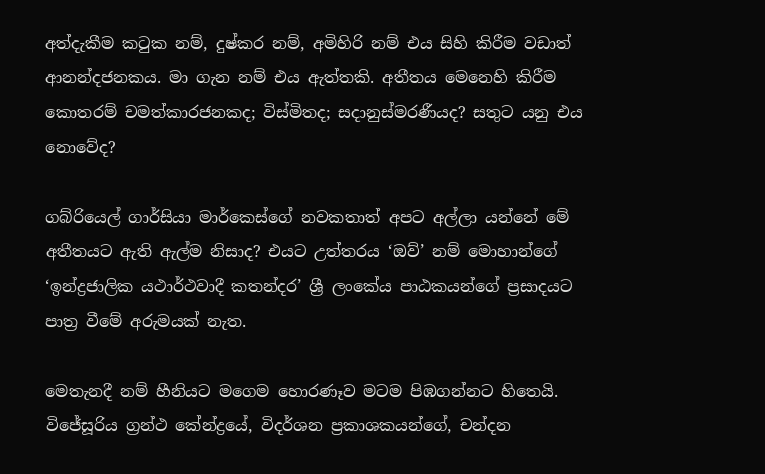අත්දැකීම කටුක නම්, දුෂ්කර නම්, අමිහිරි නම් එය සිහි කිරීම වඩාත් ආනන්දජනකය. මා ගැන නම් එය ඇත්තකි. අතීතය මෙනෙහි කිරීම කොතරම් චමත්කාරජනකද; විස්මිතද; සදානුස්මරණීයද? සතුට යනු එය නොවේද?

ගබ්රියෙල් ගාර්සියා මාර්කෙස්ගේ නවකතාත් අපට අල්ලා යන්නේ මේ අතීතයට ඇති ඇල්ම නිසාද? එයට උත්තරය ‘ඔව්’ නම් මොහාන්ගේ ‘ඉන්ද්‍රජාලික යථාර්ථවාදී කතන්දර’ ශ්‍රී ලංකේය පාඨකයන්ගේ ප්‍රසාදයට පාත්‍ර වීමේ අරුමයක් නැත.

මෙතැනදී නම් හීනියට මගෙම හොරණෑව මටම පිඹගන්නට හිතෙයි. විජේසූරිය ග්‍රන්ථ කේන්ද්‍රයේ, විදර්ශන ප්‍රකාශකයන්ගේ, චන්දන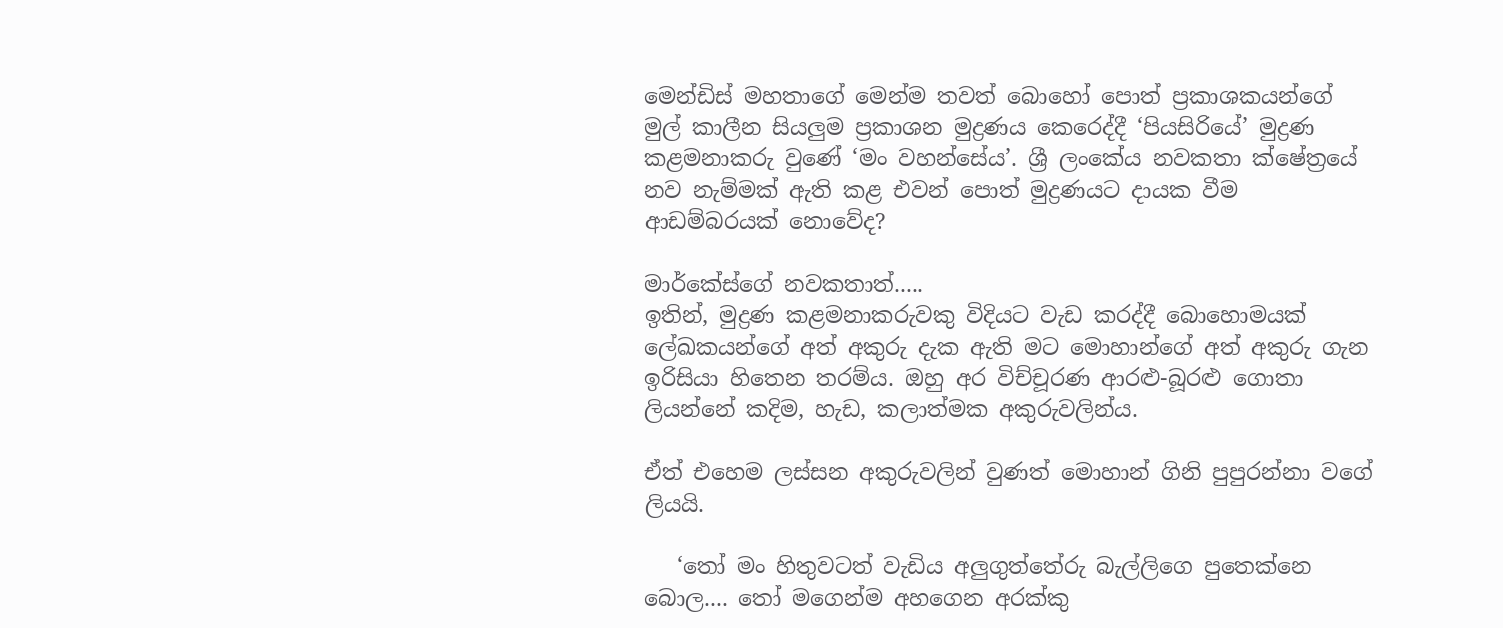මෙන්ඩිස් මහතාගේ මෙන්ම තවත් බොහෝ පොත් ප්‍රකාශකයන්ගේ  මුල් කාලීන සියලුම ප්‍රකාශන මුද්‍රණය කෙරෙද්දී ‘පියසිරියේ’ මුද්‍රණ කළමනාකරු වුණේ ‘මං වහන්සේය’. ශ්‍රී ලංකේය නවකතා ක්ෂේත්‍රයේ නව නැම්මක් ඇති කළ එවන් පොත් මුද්‍රණයට දායක වීම ආඩම්බරයක් නොවේද?

මාර්කේස්ගේ නවකතාත්.....
ඉතින්, මුද්‍රණ කළමනාකරුවකු විදියට වැඩ කරද්දී බොහොමයක් ලේඛකයන්ගේ අත් අකුරු දැක ඇති මට මොහාන්ගේ අත් අකුරු ගැන ඉරිසියා හිතෙන තරම්ය. ඔහු අර විච්චූරණ ආරළු-බූරළු ගොතා ලියන්නේ කදිම, හැඩ, කලාත්මක අකුරුවලින්ය.

ඒත් එහෙම ලස්සන අකුරුවලින් වුණත් මොහාන් ගිනි පුපුරන්නා වගේ ලියයි.

   ‘තෝ මං හිතුවටත් වැඩිය අලුගුත්තේරු බැල්ලිගෙ පුතෙක්නෙ බොල.... තෝ මගෙන්ම අහගෙන අරක්කු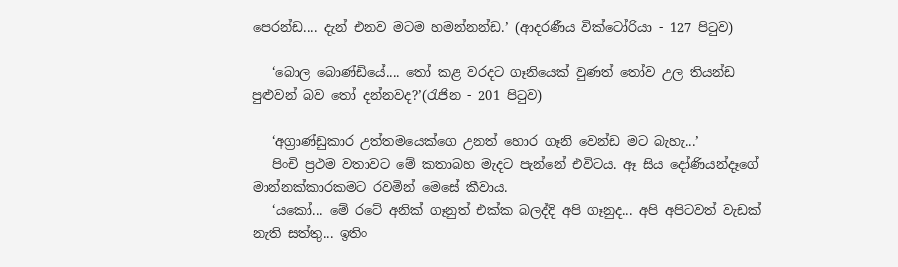පෙරන්ඩ.... දැන් එනව මටම හමන්නන්ඩ.’ (ආදරණීය වික්ටෝරියා - 127 පිටුව)

   ‘බොල බොණ්ඩියේ.... තෝ කළ වරදට ගෑනියෙක් වුණත් තෝව උල තියන්ඩ පුළුවන් බව තෝ දන්නවද?’(රැජින - 201 පිටුව)

   ‘අග්‍රාණ්ඩුකාර උත්තමයෙක්ගෙ උනත් හොර ගෑනි වෙන්ඩ මට බැහැ...’
   පිංචි ප්‍රථම වතාවට මේ කතාබහ මැදට පැන්නේ එවිටය. ඈ සිය දෝණියන්දෑගේ මාන්නක්කාරකමට රවමින් මෙසේ කීවාය.
   ‘යකෝ... මේ රටේ අනික් ගෑනුත් එක්ක බලද්දි අපි ගෑනුද... අපි අපිටවත් වැඩක් නැති සත්තු... ඉතිං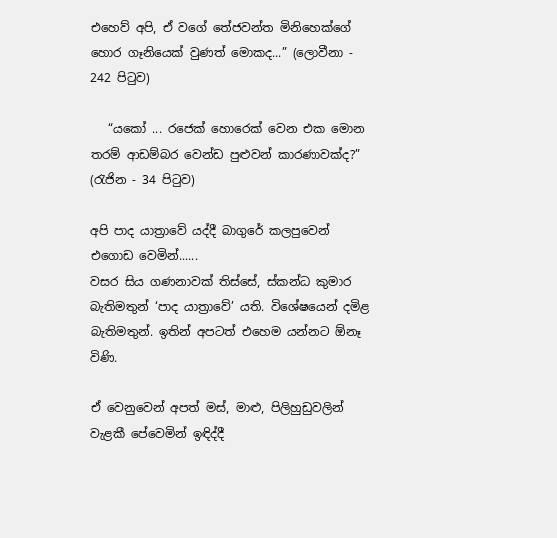එහෙව් අපි, ඒ වගේ තේජවන්ත මිනිහෙක්ගේ හොර ගෑනියෙක් වුණත් මොකද...” (ලොවීනා - 242 පිටුව)

   “යකෝ ... රජෙක් හොරෙක් වෙන එක මොන තරම් ආඩම්බර වෙන්ඩ පුළුවන් කාරණාවක්ද?” (රැජින - 34 පිටුව)

අපි පාද යාත්‍රාවේ යද්දී බාගුරේ කලපුවෙන් එගොඩ වෙමින්......
වසර සිය ගණනාවක් තිස්සේ, ස්කන්ධ කුමාර බැතිමතුන් ‘පාද යාත්‍රාවේ’ යති. විශේෂයෙන් දමිළ බැතිමතුන්. ඉතින් අපටත් එහෙම යන්නට ඕනෑ විණි.

ඒ වෙනුවෙන් අපත් මස්, මාළු, පිලිහුඩුවලින් වැළකී පේවෙමින් ඉඳිද්දී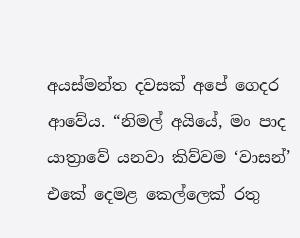අයස්මන්ත දවසක් අපේ ගෙදර ආවේය. “නිමල් අයියේ, මං පාද යාත්‍රාවේ යනවා කිව්වම ‘වාසන්’ එකේ දෙමළ කෙල්ලෙක් රතු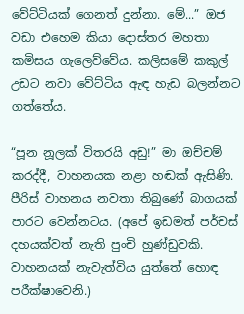වේට්ටියක් ගෙනත් දුන්නා. මේ...” ඔජ වඩා එහෙම කියා දොස්තර මහතා කමිසය ගැලෙව්වේය. කලිසමේ කකුල් උඩට නවා වේට්ටිය ඇඳ හැඩ බලන්නට ගත්තේය.

“පූන නූලක් විතරයි අඩු!” මා ඔච්චම් කරද්දී, වාහනයක නළා හඬක් ඇසිණි. පීරිස් වාහනය නවතා තිබුණේ බාගයක් පාරට වෙන්නටය. (අපේ ඉඩමත් පර්චස් දහයක්වත් නැති පුංචි හුණ්ඩුවකි. වාහනයක් නැවැත්විය යුත්තේ හොඳ පරීක්ෂාවෙනි.)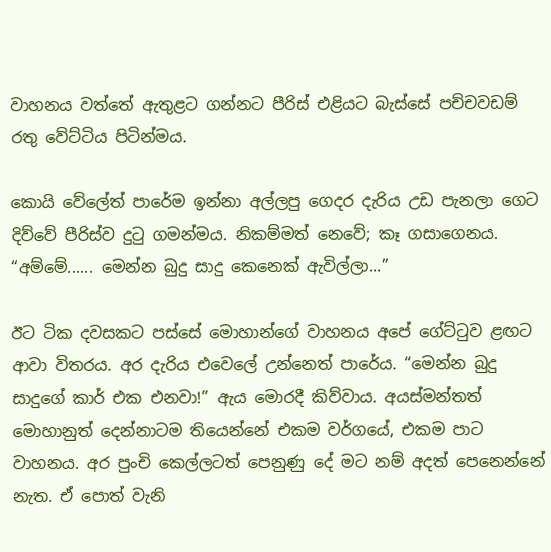වාහනය වත්තේ ඇතුළට ගන්නට පීරිස් එළියට බැස්සේ පච්චවඩම් රතු වේට්ටිය පිටින්මය.

කොයි වේලේත් පාරේම ඉන්නා අල්ලපු ගෙදර දැරිය උඩ පැනලා ගෙට දිව්වේ පීරිස්ව දුටු ගමන්මය. නිකම්මත් නෙවේ; කෑ ගසාගෙනය. “අම්මේ...... මෙන්න බුදු සාදු කෙනෙක් ඇවිල්ලා...”

ඊට ටික දවසකට පස්සේ මොහාන්ගේ වාහනය අපේ ගේට්ටුව ළඟට ආවා විතරය. අර දැරිය එවෙලේ උන්නෙත් පාරේය. “මෙන්න බුදු සාදුගේ කාර් එක එනවා!” ඇය මොරදී කිව්වාය. අයස්මන්තත් මොහානුත් දෙන්නාටම තියෙන්නේ එකම වර්ගයේ, එකම පාට වාහනය. අර පුංචි කෙල්ලටත් පෙනුණු දේ මට නම් අදත් පෙනෙන්නේ නැත. ඒ පොත් වැනි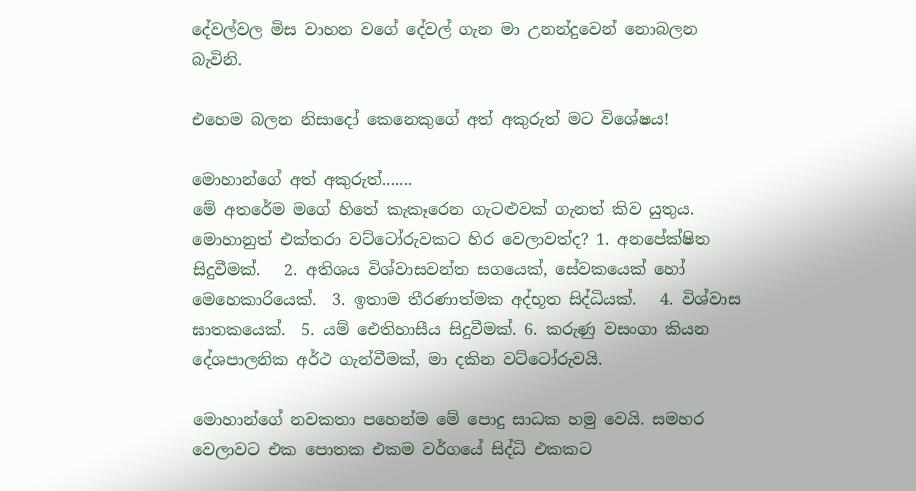දේවල්වල මිස වාහන වගේ දේවල් ගැන මා උනන්දුවෙන් නොබලන බැවිනි.

එහෙම බලන නිසාදෝ කෙනෙකුගේ අත් අකුරුත් මට විශේෂය!

මොහාන්ගේ අත් අකුරුත්.......
මේ අතරේම මගේ හිතේ කැකෑරෙන ගැටළුවක් ගැනත් කිව යුතුය. මොහානුත් එක්තරා වට්ටෝරුවකට හිර වෙලාවත්ද? 1. අනපේක්ෂිත සිදුවීමක්.   2. අතිශය විශ්වාසවන්ත සගයෙක්, සේවකයෙක් හෝ මෙහෙකාරියෙක්.  3. ඉතාම තීරණාත්මක අද්භූත සිද්ධියක්.   4. විශ්වාස ඝාතකයෙක්.  5. යම් ඓතිහාසීය සිදුවීමක්. 6. කරුණු වසංගා කියන දේශපාලනික අර්ථ ගැන්වීමක්, මා දකින වට්ටෝරුවයි.

මොහාන්ගේ නවකතා පහෙන්ම මේ පොදු සාධක හමු වෙයි. සමහර වෙලාවට එක පොතක එකම වර්ගයේ සිද්ධි එකකට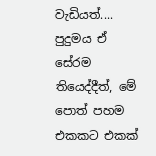වැඩියත්.... පුදුමය ඒ සේරම තියෙද්දීත්, මේ පොත් පහම එකකට එකක්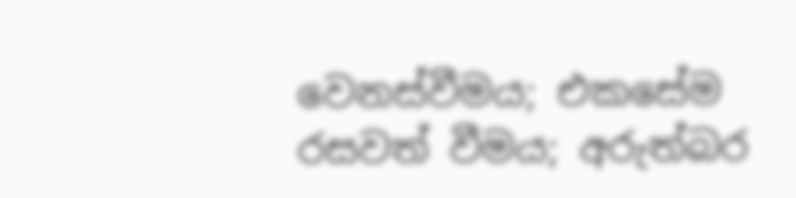වෙනස්වීමය; එකසේම රසවත් වීමය; අරුත්බර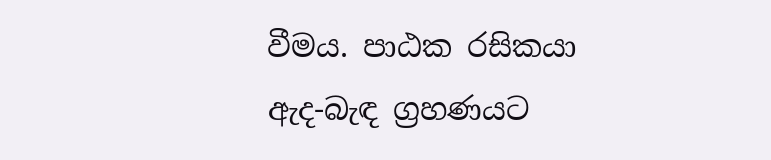වීමය. පාඨක රසිකයා ඇද-බැඳ ග්‍රහණයට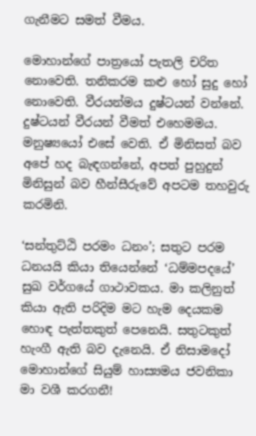ගැනීමට සමත් වීමය.

මොහාන්ගේ පාත්‍රයෝ පැතලි චරිත නොවෙති. තනිකරම කළු හෝ සුදු හෝ නොවෙති. වීරයන්මය දුෂ්ටයන් වන්නේ. දුෂ්ටයන් වීරයන් වීමත් එහෙමමය. මනුෂ්‍යයෝ එසේ වෙති. ඒ මිනිසත් බව අපේ හද බැඳගන්නේ, අපත් පුහුදුන් මිනිසුන් බව හීන්සීරුවේ අපටම තහවුරු කරමිනි.

‘සන්තුට්ඨි පරමං ධනං’; සතුට පරම ධනයයි කියා තියෙන්නේ ‘ධම්මපදයේ’ සුඛ වර්ගයේ ගාථාවකය. මා කලිනුත් කියා ඇති පරිදිම මට හැම දෙයකම හොඳ පැත්තකුත් පෙනෙයි. සතුටකුත් හැංගී ඇති බව දැනෙයි. ඒ නිසාමදෝ මොහාන්ගේ සියුම් හාස්‍යමය ජවනිකා මා වශී කරගනී!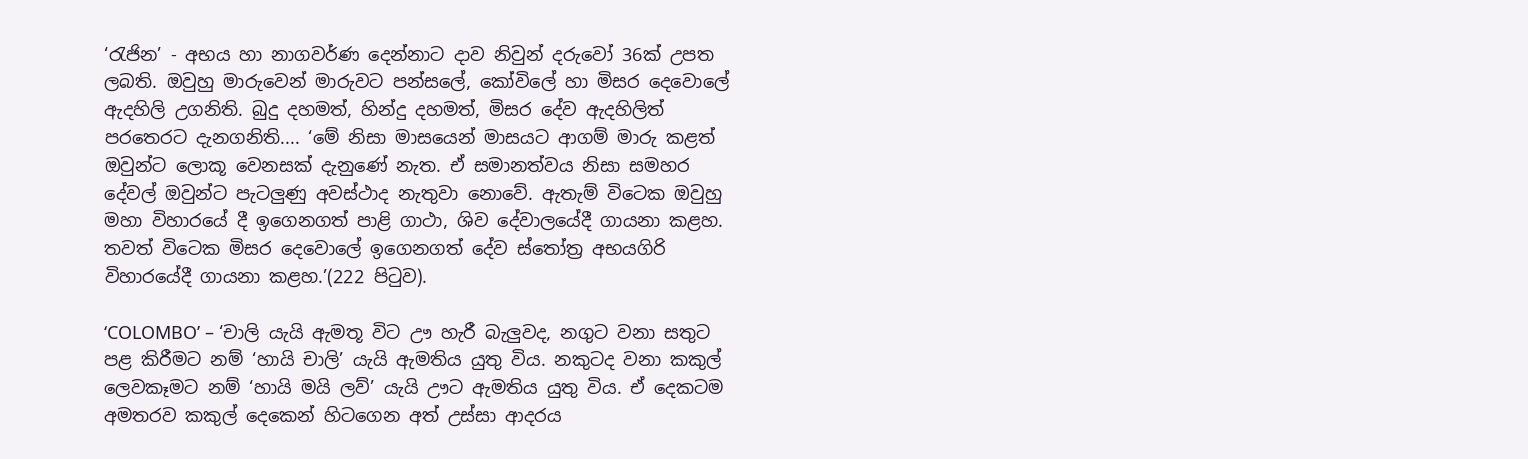‘රැජින’ - අභය හා නාගවර්ණ දෙන්නාට දාව නිවුන් දරුවෝ 36ක් උපත ලබති. ඔවුහු මාරුවෙන් මාරුවට පන්සලේ, කෝවිලේ හා මිසර දෙවොලේ ඇදහිලි උගනිති. බුදු දහමත්, හින්දු දහමත්, මිසර දේව ඇදහිලිත් පරතෙරට දැනගනිති.... ‘මේ නිසා මාසයෙන් මාසයට ආගම් මාරු කළත් ඔවුන්ට ලොකූ වෙනසක් දැනුණේ නැත. ඒ සමානත්වය නිසා සමහර දේවල් ඔවුන්ට පැටලුණු අවස්ථාද නැතුවා නොවේ. ඇතැම් විටෙක ඔවුහු මහා විහාරයේ දී ඉගෙනගත් පාළි ගාථා, ශිව දේවාලයේදී ගායනා කළහ. තවත් විටෙක මිසර දෙවොලේ ඉගෙනගත් දේව ස්තෝත්‍ර අභයගිරි විහාරයේදී ගායනා කළහ.’(222 පිටුව).

‘COLOMBO’ – ‘චාලි යැයි ඇමතූ විට ඌ හැරී බැලුවද, නගුට වනා සතුට පළ කිරීමට නම් ‘හායි චාලි’ යැයි ඇමතිය යුතු විය. නකුටද වනා කකුල් ලෙවකෑමට නම් ‘හායි මයි ලව්’ යැයි ඌට ඇමතිය යුතු විය. ඒ දෙකටම අමතරව කකුල් දෙකෙන් හිටගෙන අත් උස්සා ආදරය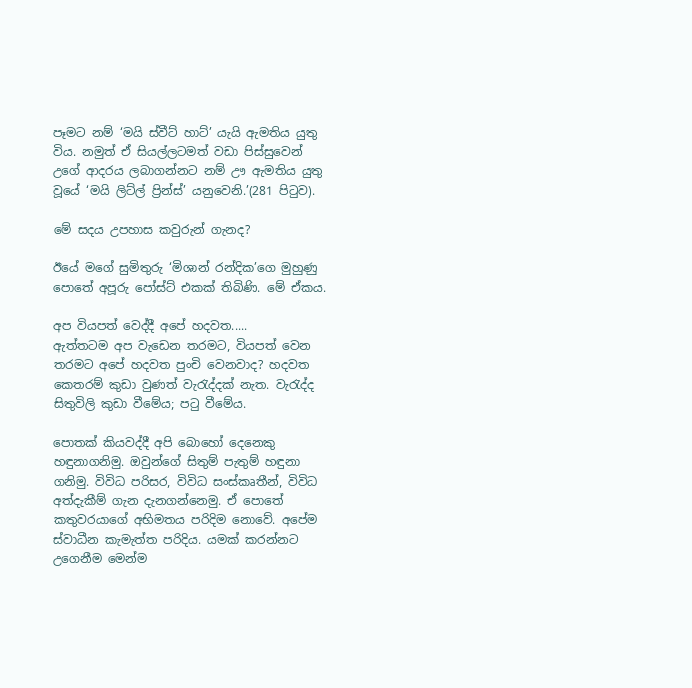පෑමට නම් ‘මයි ස්වීට් හාට්’ යැයි ඇමතිය යුතු විය. නමුත් ඒ සියල්ලටමත් වඩා පිස්සුවෙන් උගේ ආදරය ලබාගන්නට නම් ඌ ඇමතිය යුතු වූයේ ‘මයි ලිට්ල් ප්‍රින්ස්’ යනුවෙනි.’(281 පිටුව).

මේ සදය උපහාස කවුරුන් ගැනද?

ඊයේ මගේ සුමිතුරු ‘මිශාන් රන්දික’ගෙ මුහුණු පොතේ අපූරු පෝස්ට් එකක් තිබිණි. මේ ඒකය.

අප වියපත් වෙද්දී අපේ හදවත.....
ඇත්තටම අප වැඩෙන තරමට, වියපත් වෙන තරමට අපේ හදවත පුංචි වෙනවාද? හදවත කෙතරම් කුඩා වුණත් වැරැද්දක් නැත. වැරැද්ද සිතුවිලි කුඩා වීමේය; පටු වීමේය.

පොතක් කියවද්දී අපි බොහෝ දෙනෙකු හඳුනාගනිමු. ඔවුන්ගේ සිතුම් පැතුම් හඳුනා ගනිමු. විවිධ පරිසර, විවිධ සංස්කෘතීන්, විවිධ අත්දැකීම් ගැන දැනගන්නෙමු. ඒ පොතේ කතුවරයාගේ අභිමතය පරිදිම නොවේ. අපේම ස්වාධීන කැමැත්ත පරිදිය. යමක් කරන්නට උගෙනීම මෙන්ම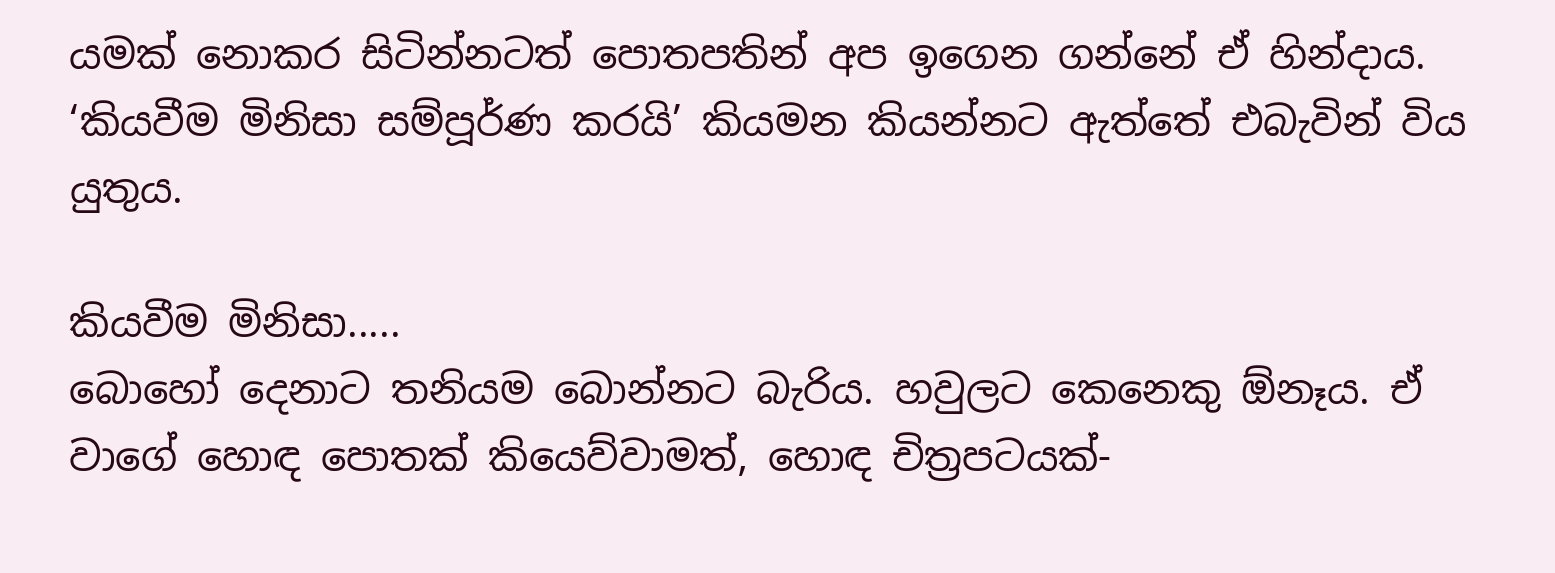යමක් නොකර සිටින්නටත් පොතපතින් අප ඉගෙන ගන්නේ ඒ හින්දාය. ‘කියවීම මිනිසා සම්පූර්ණ කරයි’ කියමන කියන්නට ඇත්තේ එබැවින් විය යුතුය.

කියවීම මිනිසා.....
බොහෝ දෙනාට තනියම බොන්නට බැරිය. හවුලට කෙනෙකු ඕනෑය. ඒ වාගේ හොඳ පොතක් කියෙව්වාමත්, හොඳ චිත්‍රපටයක්-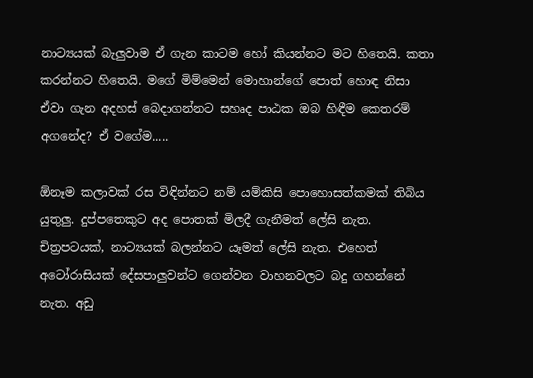නාට්‍යයක් බැලුවාම ඒ ගැන කාටම හෝ කියන්නට මට හිතෙයි. කතා කරන්නට හිතෙයි. මගේ මිම්මෙන් මොහාන්ගේ පොත් හොඳ නිසා ඒවා ගැන අදහස් බෙදාගන්නට සහෘද පාඨක ඔබ හිඳීම කෙතරම් අගනේද? ඒ වගේම.....

ඕනෑම කලාවක් රස විඳින්නට නම් යම්කිසි පොහොසත්කමක් තිබිය යුතුලු. දුප්පතෙකුට අද පොතක් මිලදී ගැනීමත් ලේසි නැත. චිත්‍රපටයක්, නාට්‍යයක් බලන්නට යෑමත් ලේසි නැත. එහෙත් අටෝරාසියක් දේසපාලුවන්ට ගෙන්වන වාහනවලට බදු ගහන්නේ නැත. අඩු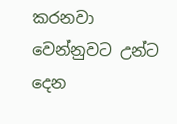කරනවා වෙන්නුවට උන්ට දෙන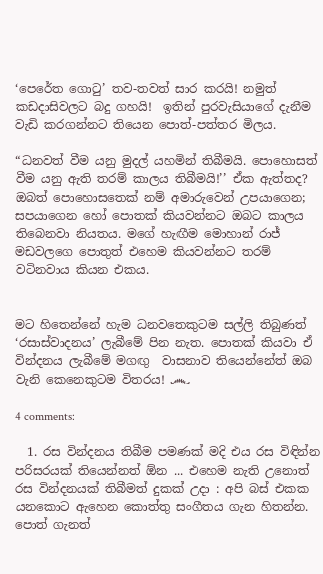‘පෙරේත ගොටු’ තව-තවත් සාර කරයි! නමුත් කඩදාසිවලට බදු ගහයි!  ඉතින් පුරවැසියාගේ දැනීම වැඩි කරගන්නට තියෙන පොත්-පත්තර මිලය.

“ධනවත් වීම යනු මුදල් යහමින් තිබීමයි. පොහොසත් වීම යනු ඇති තරම් කාලය තිබීමයි!’’ ඒක ඇත්තද? ඔබත් පොහොසතෙක් නම් අමාරුවෙන් උපයාගෙන; සපයාගෙන හෝ පොතක් කියවන්නට ඔබට කාලය තිබෙනවා නියතය. මගේ හැඟීම මොහාන් රාජ් මඩවලගෙ පොතුත් එහෙම කියවන්නට තරම් වටිනවාය කියන එකය.


මට හිතෙන්නේ හැම ධනවතෙකුටම සල්ලි තිබුණත් ‘රසාස්වාදනය’ ලැබීමේ පින නැත. පොතක් කියවා ඒ වින්දනය ලැබීමේ මගඟු  වාසනාව තියෙන්නේත් ඔබ වැනි කෙනෙකුටම විතරය! ෴

4 comments:

  1. රස වින්දනය තිබීම පමණක් මදි එය රස විඳින්න පරිසරයක් තියෙන්නත් ඕන ... එහෙම නැති උනොත් රස වින්දනයක් තිබීමත් දුකක් උදා : අපි බස් එකක යනකොට ඇහෙන කොත්තු සංගීතය ගැන හිතන්න. පොත් ගැනත්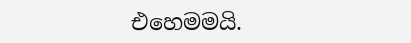එහෙමමයි.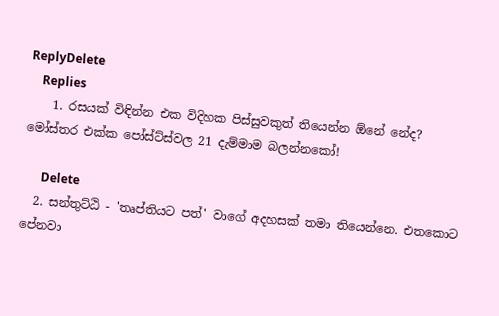ReplyDelete
    Replies
    1. රසයක් විඳින්න එක විදිහක පිස්සුවකුත් තියෙන්න ඕනේ නේද? මෝස්‌තර එක්ක පෝස්ට්ස්වල 21 දැම්මාම බලන්නකෝ!

      Delete
  2. සන්තුට්ඨි - 'තෘප්තියට පත්' වාගේ අදහසක් තමා තියෙන්නෙ. එතකොට පේනවා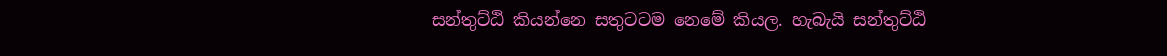සන්තුට්ඨි කියන්නෙ සතුටටම නෙමේ කියල. හැබැයි සන්තුට්ඨි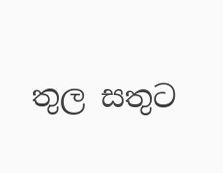තුල සතුට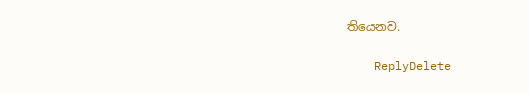තියෙනව.

    ReplyDelete